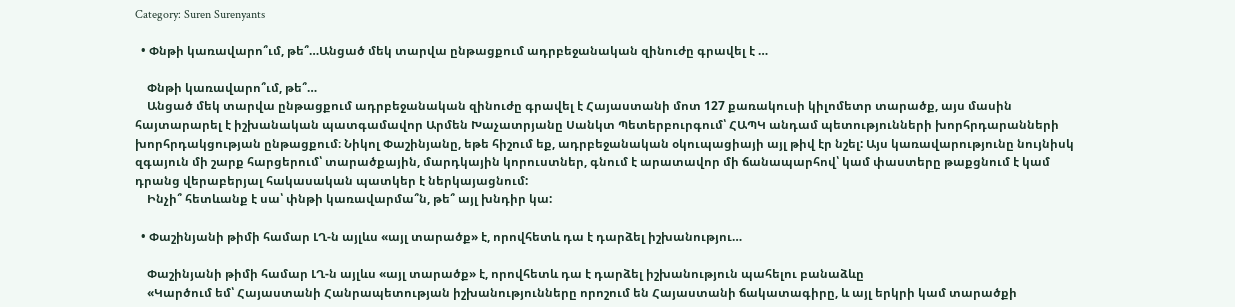Category: Suren Surenyants

  • Փնթի կառավարո՞ւմ, թե՞…Անցած մեկ տարվա ընթացքում ադրբեջանական զինուժը գրավել է …

    Փնթի կառավարո՞ւմ, թե՞…
    Անցած մեկ տարվա ընթացքում ադրբեջանական զինուժը գրավել է Հայաստանի մոտ 127 քառակուսի կիլոմետր տարածք, այս մասին հայտարարել է իշխանական պատգամավոր Արմեն Խաչատրյանը Սանկտ Պետերբուրգում՝ ՀԱՊԿ անդամ պետությունների խորհրդարանների խորհրդակցության ընթացքում։ Նիկոլ Փաշինյանը, եթե հիշում եք, ադրբեջանական օկուպացիայի այլ թիվ էր նշել: Այս կառավարությունը նույնիսկ զգայուն մի շարք հարցերում՝ տարածքային, մարդկային կորուստներ, գնում է արատավոր մի ճանապարհով՝ կամ փաստերը թաքցնում է կամ դրանց վերաբերյալ հակասական պատկեր է ներկայացնում:
    Ինչի՞ հետևանք է սա՝ փնթի կառավարմա՞ն, թե՞ այլ խնդիր կա:

  • Փաշինյանի թիմի համար ԼՂ-ն այլևս «այլ տարածք» է, որովհետև դա է դարձել իշխանությու…

    Փաշինյանի թիմի համար ԼՂ-ն այլևս «այլ տարածք» է, որովհետև դա է դարձել իշխանություն պահելու բանաձևը
    «Կարծում եմ՝ Հայաստանի Հանրապետության իշխանությունները որոշում են Հայաստանի ճակատագիրը, և այլ երկրի կամ տարածքի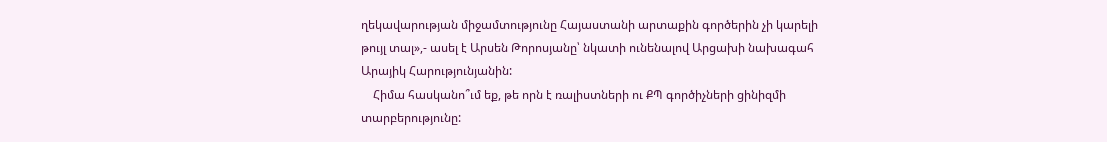ղեկավարության միջամտությունը Հայաստանի արտաքին գործերին չի կարելի թույլ տալ»,- ասել է Արսեն Թորոսյանը՝ նկատի ունենալով Արցախի նախագահ Արայիկ Հարությունյանին:
    Հիմա հասկանո՞ւմ եք, թե որն է ռալիստների ու ՔՊ գործիչների ցինիզմի տարբերությունը: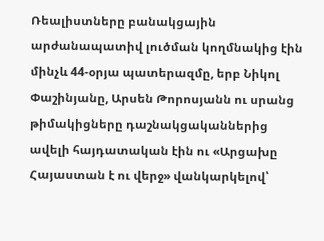Ռեալիստները բանակցային արժանապատիվ լուծման կողմնակից էին մինչև 44-օրյա պատերազմը, երբ Նիկոլ Փաշինյանը, Արսեն Թորոսյանն ու սրանց թիմակիցները դաշնակցականներից ավելի հայդատական էին ու «Արցախը Հայաստան է ու վերջ» վանկարկելով՝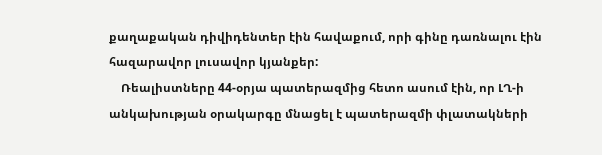քաղաքական դիվիդենտեր էին հավաքում, որի գինը դառնալու էին հազարավոր լուսավոր կյանքեր:
    Ռեալիստները 44-օրյա պատերազմից հետո ասում էին, որ ԼՂ-ի անկախության օրակարգը մնացել է պատերազմի փլատակների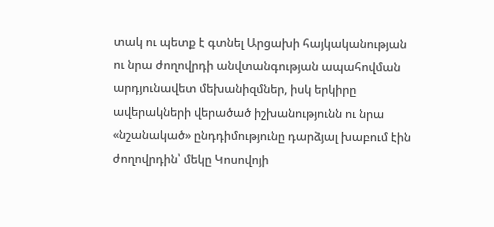տակ ու պետք է գտնել Արցախի հայկականության ու նրա ժողովրդի անվտանգության ապահովման արդյունավետ մեխանիզմներ, իսկ երկիրը ավերակների վերածած իշխանությունն ու նրա «նշանակած» ընդդիմությունը դարձյալ խաբում էին ժողովրդին՝ մեկը Կոսովոյի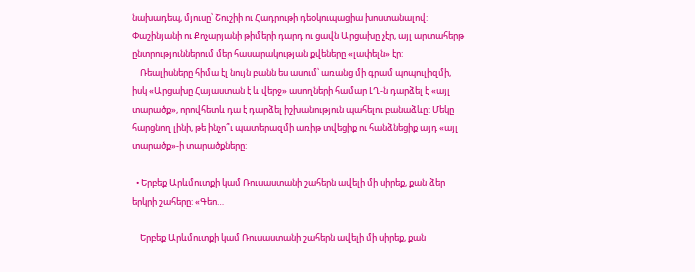նախադեպ, մյուսը՝ Շուշիի ու Հադրութի դեօկուպացիա խոստանալով: Փաշինյանի ու Քոչարյանի թիմերի դարդ ու ցավն Արցախը չէր, այլ արտահերթ ընտրություններում մեր հասարակության քվեները «լափելն» էր:
    Ռեալիսները հիմա էլ նույն բանն ես ասում՝ առանց մի գրամ պոպուլիզմի, իսկ «Արցախը Հայաստան է և վերջ» ասողների համար ԼՂ-ն դարձել է «այլ տարածք», որովհետև դա է դարձել իշխանություն պահելու բանաձևը: Մեկը հարցնող լինի, թե ինչո՞ւ պատերազմի առիթ տվեցիք ու հանձնեցիք այդ «այլ տարածք»-ի տարածքները:

  • Երբեք Արևմուտքի կամ Ռուսաստանի շահերն ավելի մի սիրեք, քան ձեր երկրի շահերը: «Գեո…

    Երբեք Արևմուտքի կամ Ռուսաստանի շահերն ավելի մի սիրեք, քան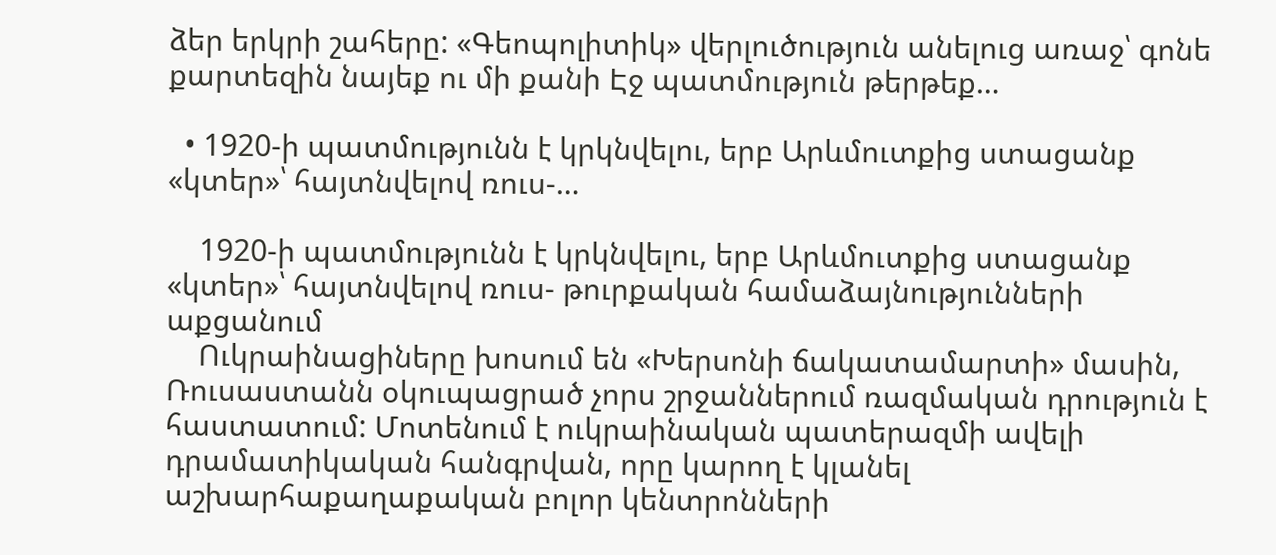ձեր երկրի շահերը: «Գեոպոլիտիկ» վերլուծություն անելուց առաջ՝ գոնե քարտեզին նայեք ու մի քանի Էջ պատմություն թերթեք…

  • 1920-ի պատմությունն է կրկնվելու, երբ Արևմուտքից ստացանք «կտեր»՝ հայտնվելով ռուս-…

    1920-ի պատմությունն է կրկնվելու, երբ Արևմուտքից ստացանք «կտեր»՝ հայտնվելով ռուս- թուրքական համաձայնությունների աքցանում
    Ուկրաինացիները խոսում են «Խերսոնի ճակատամարտի» մասին, Ռուսաստանն օկուպացրած չորս շրջաններում ռազմական դրություն է հաստատում: Մոտենում է ուկրաինական պատերազմի ավելի դրամատիկական հանգրվան, որը կարող է կլանել աշխարհաքաղաքական բոլոր կենտրոնների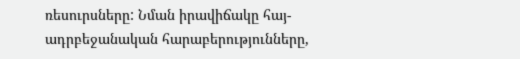ռեսուրսները: Նման իրավիճակը հայ- ադրբեջանական հարաբերությունները,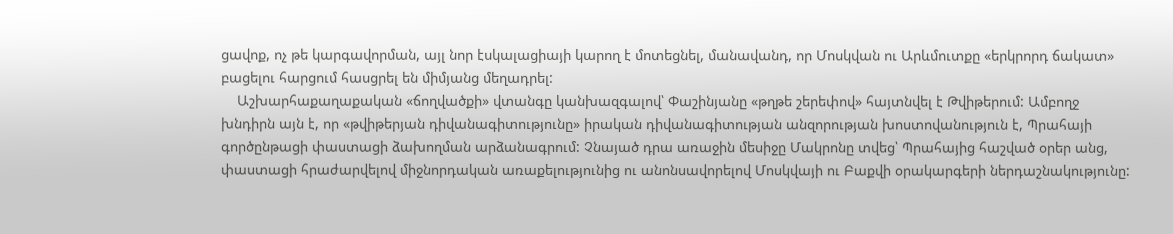ցավոք, ոչ թե կարգավորման, այլ նոր էսկալացիայի կարող է մոտեցնել, մանավանդ, որ Մոսկվան ու Արևմուտքը «երկրորդ ճակատ» բացելու հարցում հասցրել են միմյանց մեղադրել:
    Աշխարհաքաղաքական «ճողվածքի» վտանգը կանխազգալով՝ Փաշինյանը «թղթե շերեփով» հայտնվել է Թվիթերում: Ամբողջ խնդիրն այն է, որ «թվիթերյան դիվանագիտությունը» իրական դիվանագիտության անզորության խոստովանություն է, Պրահայի գործընթացի փաստացի ձախողման արձանագրում: Չնայած դրա առաջին մեսիջը Մակրոնը տվեց՝ Պրահայից հաշված օրեր անց, փաստացի հրաժարվելով միջնորդական առաքելությունից ու անոնսավորելով Մոսկվայի ու Բաքվի օրակարգերի ներդաշնակությունը: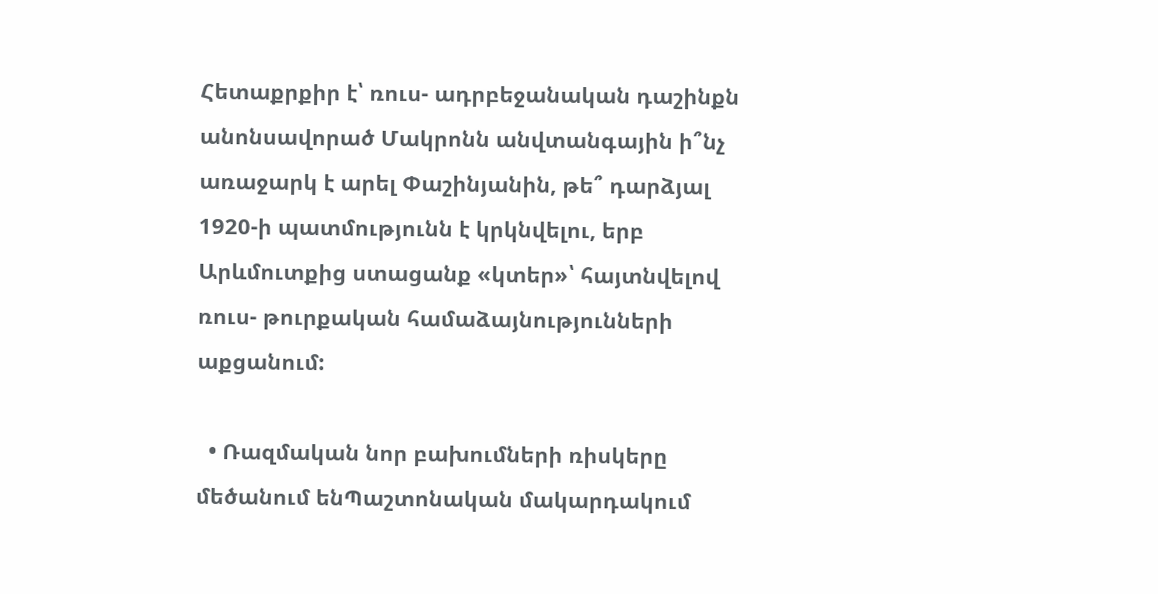Հետաքրքիր է՝ ռուս- ադրբեջանական դաշինքն անոնսավորած Մակրոնն անվտանգային ի՞նչ առաջարկ է արել Փաշինյանին, թե՞ դարձյալ 1920-ի պատմությունն է կրկնվելու, երբ Արևմուտքից ստացանք «կտեր»՝ հայտնվելով ռուս- թուրքական համաձայնությունների աքցանում:

  • Ռազմական նոր բախումների ռիսկերը մեծանում ենՊաշտոնական մակարդակում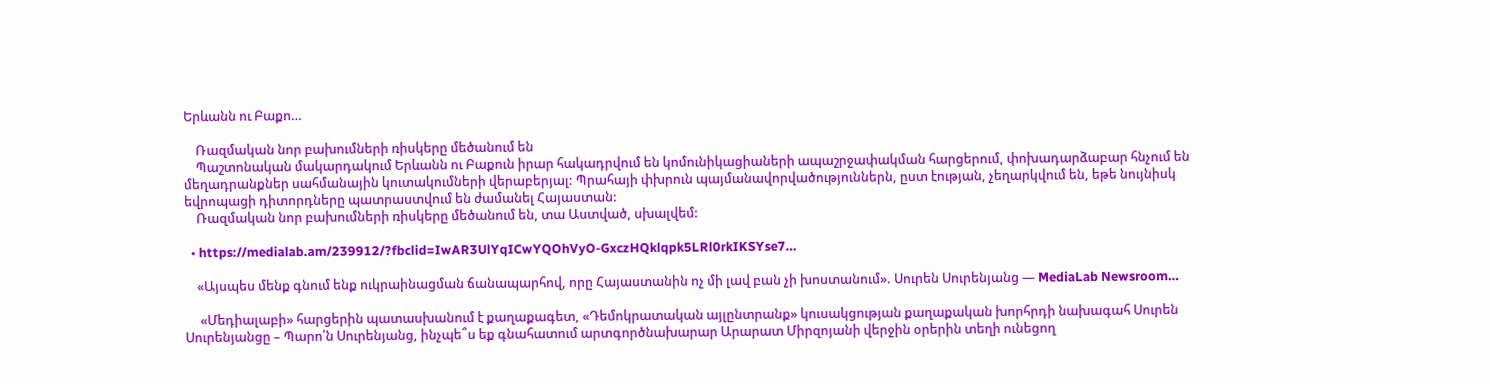Երևանն ու Բաքո…

    Ռազմական նոր բախումների ռիսկերը մեծանում են
    Պաշտոնական մակարդակում Երևանն ու Բաքուն իրար հակադրվում են կոմունիկացիաների ապաշրջափակման հարցերում, փոխադարձաբար հնչում են մեղադրանքներ սահմանային կուտակումների վերաբերյալ: Պրահայի փխրուն պայմանավորվածություններն, ըստ էության, չեղարկվում են, եթե նույնիսկ եվրոպացի դիտորդները պատրաստվում են ժամանել Հայաստան:
    Ռազմական նոր բախումների ռիսկերը մեծանում են, տա Աստված, սխալվեմ:

  • https://medialab.am/239912/?fbclid=IwAR3UlYqICwYQOhVyO-GxczHQklqpk5LRl0rkIKSYse7…

    «Այսպես մենք գնում ենք ուկրաինացման ճանապարհով, որը Հայաստանին ոչ մի լավ բան չի խոստանում». Սուրեն Սուրենյանց — MediaLab Newsroom…

     «Մեդիալաբի» հարցերին պատասխանում է քաղաքագետ, «Դեմոկրատական այլընտրանք» կուսակցության քաղաքական խորհրդի նախագահ Սուրեն Սուրենյանցը – Պարո՛ն Սուրենյանց, ինչպե՞ս եք գնահատում արտգործնախարար Արարատ Միրզոյանի վերջին օրերին տեղի ունեցող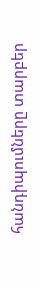հանդիպումները տարբեր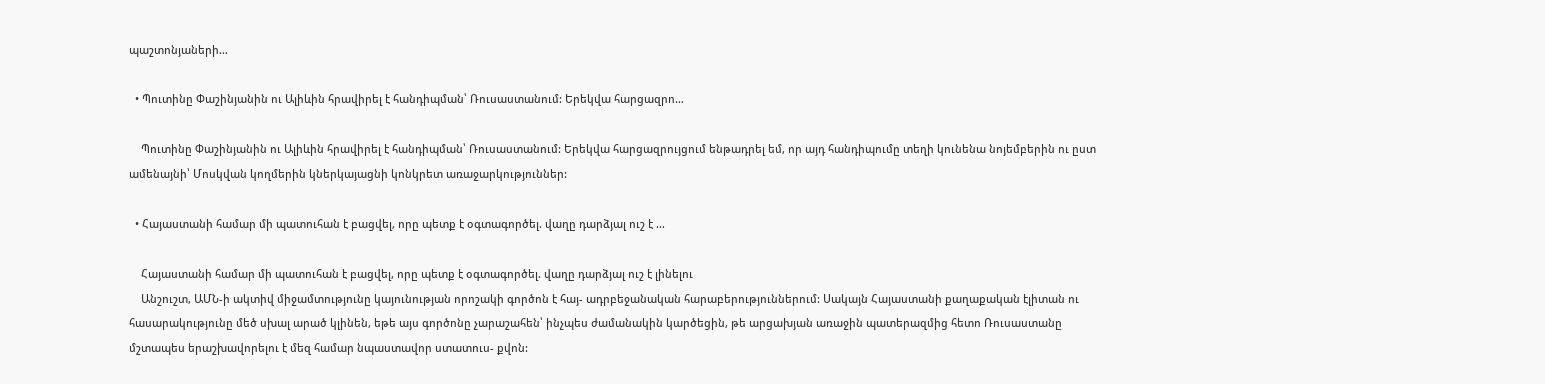պաշտոնյաների…

  • Պուտինը Փաշինյանին ու Ալիևին հրավիրել է հանդիպման՝ Ռուսաստանում: Երեկվա հարցազրո…

    Պուտինը Փաշինյանին ու Ալիևին հրավիրել է հանդիպման՝ Ռուսաստանում: Երեկվա հարցազրույցում ենթադրել եմ, որ այդ հանդիպումը տեղի կունենա նոյեմբերին ու ըստ ամենայնի՝ Մոսկվան կողմերին կներկայացնի կոնկրետ առաջարկություններ:

  • Հայաստանի համար մի պատուհան է բացվել, որը պետք է օգտագործել. վաղը դարձյալ ուշ է …

    Հայաստանի համար մի պատուհան է բացվել, որը պետք է օգտագործել. վաղը դարձյալ ուշ է լինելու
    Անշուշտ, ԱՄՆ-ի ակտիվ միջամտությունը կայունության որոշակի գործոն է հայ- ադրբեջանական հարաբերություններում: Սակայն Հայաստանի քաղաքական էլիտան ու հասարակությունը մեծ սխալ արած կլինեն, եթե այս գործոնը չարաշահեն՝ ինչպես ժամանակին կարծեցին, թե արցախյան առաջին պատերազմից հետո Ռուսաստանը մշտապես երաշխավորելու է մեզ համար նպաստավոր ստատուս- քվոն: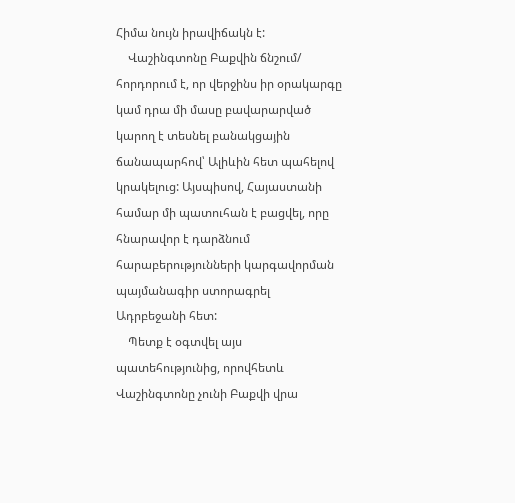Հիմա նույն իրավիճակն է:
    Վաշինգտոնը Բաքվին ճնշում/ հորդորում է, որ վերջինս իր օրակարգը կամ դրա մի մասը բավարարված կարող է տեսնել բանակցային ճանապարհով՝ Ալիևին հետ պահելով կրակելուց: Այսպիսով, Հայաստանի համար մի պատուհան է բացվել, որը հնարավոր է դարձնում հարաբերությունների կարգավորման պայմանագիր ստորագրել Ադրբեջանի հետ:
    Պետք է օգտվել այս պատեհությունից, որովհետև Վաշինգտոնը չունի Բաքվի վրա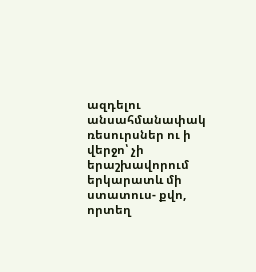ազդելու անսահմանափակ ռեսուրսներ ու ի վերջո՝ չի երաշխավորում երկարատև մի ստատուս- քվո, որտեղ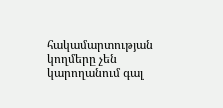հակամարտության կողմերը չեն կարողանում գալ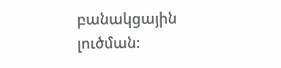բանակցային լուծման: